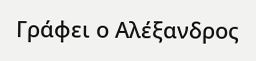Γράφει ο Αλέξανδρος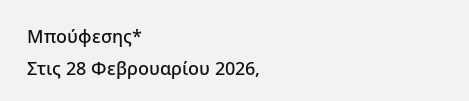Μπούφεσης*
Στις 28 Φεβρουαρίου 2026,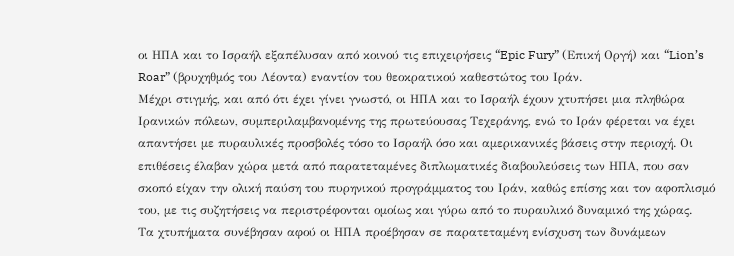οι ΗΠΑ και το Ισραήλ εξαπέλυσαν από κοινού τις επιχειρήσεις “Epic Fury” (Επική Οργή) και “Lion’s Roar” (βρυχηθμός του Λέοντα) εναντίον του θεοκρατικού καθεστώτος του Ιράν.
Μέχρι στιγμής, και από ότι έχει γίνει γνωστό, οι ΗΠΑ και το Ισραήλ έχουν χτυπήσει μια πληθώρα Ιρανικών πόλεων, συμπεριλαμβανομένης της πρωτεύουσας Τεχεράνης, ενώ το Ιράν φέρεται να έχει απαντήσει με πυραυλικές προσβολές τόσο το Ισραήλ όσο και αμερικανικές βάσεις στην περιοχή. Οι επιθέσεις έλαβαν χώρα μετά από παρατεταμένες διπλωματικές διαβουλεύσεις των ΗΠΑ, που σαν σκοπό είχαν την ολική παύση του πυρηνικού προγράμματος του Ιράν, καθώς επίσης και τον αφοπλισμό του, με τις συζητήσεις να περιστρέφονται ομοίως και γύρω από το πυραυλικό δυναμικό της χώρας.
Τα χτυπήματα συνέβησαν αφού οι ΗΠΑ προέβησαν σε παρατεταμένη ενίσχυση των δυνάμεων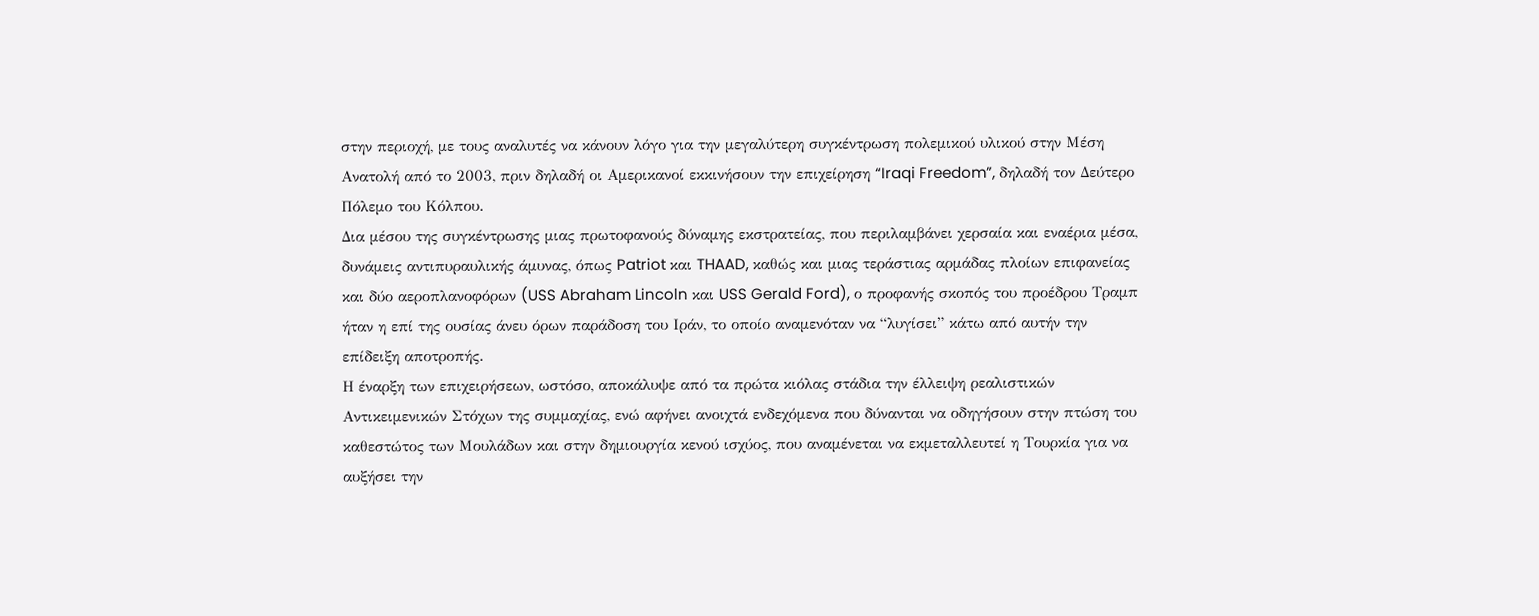στην περιοχή, με τους αναλυτές να κάνουν λόγο για την μεγαλύτερη συγκέντρωση πολεμικού υλικού στην Μέση Ανατολή από το 2003, πριν δηλαδή οι Αμερικανοί εκκινήσουν την επιχείρηση “Iraqi Freedom”, δηλαδή τον Δεύτερο Πόλεμο του Κόλπου.
Δια μέσου της συγκέντρωσης μιας πρωτοφανούς δύναμης εκστρατείας, που περιλαμβάνει χερσαία και εναέρια μέσα, δυνάμεις αντιπυραυλικής άμυνας, όπως Patriot και THAAD, καθώς και μιας τεράστιας αρμάδας πλοίων επιφανείας και δύο αεροπλανοφόρων (USS Abraham Lincoln και USS Gerald Ford), ο προφανής σκοπός του προέδρου Τραμπ ήταν η επί της ουσίας άνευ όρων παράδοση του Ιράν, το οποίο αναμενόταν να “λυγίσει” κάτω από αυτήν την επίδειξη αποτροπής.
Η έναρξη των επιχειρήσεων, ωστόσο, αποκάλυψε από τα πρώτα κιόλας στάδια την έλλειψη ρεαλιστικών Αντικειμενικών Στόχων της συμμαχίας, ενώ αφήνει ανοιχτά ενδεχόμενα που δύνανται να οδηγήσουν στην πτώση του καθεστώτος των Μουλάδων και στην δημιουργία κενού ισχύος, που αναμένεται να εκμεταλλευτεί η Τουρκία για να αυξήσει την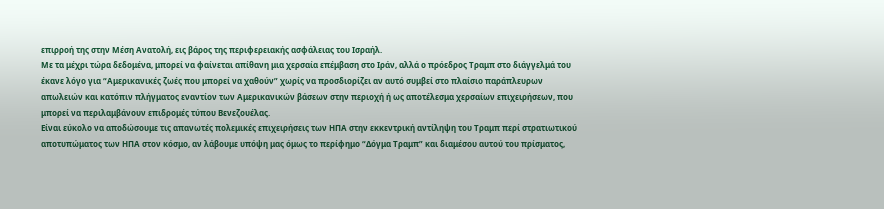επιρροή της στην Μέση Ανατολή, εις βάρος της περιφερειακής ασφάλειας του Ισραήλ.
Με τα μέχρι τώρα δεδομένα, μπορεί να φαίνεται απίθανη μια χερσαία επέμβαση στο Ιράν, αλλά ο πρόεδρος Τραμπ στο διάγγελμά του έκανε λόγο για “Αμερικανικές ζωές που μπορεί να χαθούν” χωρίς να προσδιορίζει αν αυτό συμβεί στο πλαίσιο παράπλευρων απωλειών και κατόπιν πλήγματος εναντίον των Αμερικανικών βάσεων στην περιοχή ή ως αποτέλεσμα χερσαίων επιχειρήσεων, που μπορεί να περιλαμβάνουν επιδρομές τύπου Βενεζουέλας.
Είναι εύκολο να αποδώσουμε τις απανωτές πολεμικές επιχειρήσεις των ΗΠΑ στην εκκεντρική αντίληψη του Τραμπ περί στρατιωτικού αποτυπώματος των ΗΠΑ στον κόσμο, αν λάβουμε υπόψη μας όμως το περίφημο “Δόγμα Τραμπ” και διαμέσου αυτού του πρίσματος,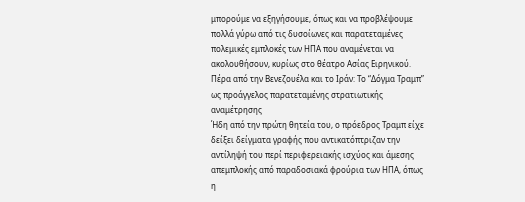μπορούμε να εξηγήσουμε, όπως και να προβλέψουμε πολλά γύρω από τις δυσοίωνες και παρατεταμένες πολεμικές εμπλοκές των ΗΠΑ που αναμένεται να ακολουθήσουν, κυρίως στο θέατρο Ασίας Ειρηνικού.
Πέρα από την Βενεζουέλα και το Ιράν: Το “Δόγμα Τραμπ” ως προάγγελος παρατεταμένης στρατιωτικής αναμέτρησης
Ήδη από την πρώτη θητεία του, ο πρόεδρος Τραμπ είχε δείξει δείγματα γραφής που αντικατόπτριζαν την αντίληψή του περί περιφερειακής ισχύος και άμεσης απεμπλοκής από παραδοσιακά φρούρια των ΗΠΑ, όπως η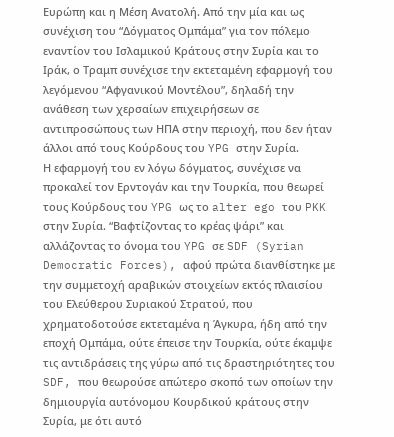Ευρώπη και η Μέση Ανατολή. Από την μία και ως συνέχιση του “Δόγματος Ομπάμα” για τον πόλεμο εναντίον του Ισλαμικού Κράτους στην Συρία και το Ιράκ, ο Τραμπ συνέχισε την εκτεταμένη εφαρμογή του λεγόμενου “Αφγανικού Μοντέλου”, δηλαδή την ανάθεση των χερσαίων επιχειρήσεων σε αντιπροσώπους των ΗΠΑ στην περιοχή, που δεν ήταν άλλοι από τους Κούρδους του YPG στην Συρία.
Η εφαρμογή του εν λόγω δόγματος, συνέχισε να προκαλεί τον Ερντογάν και την Τουρκία, που θεωρεί τους Κούρδους του YPG ως το alter ego του PKK στην Συρία. “Βαφτίζοντας το κρέας ψάρι” και αλλάζοντας το όνομα του YPG σε SDF (Syrian Democratic Forces), αφού πρώτα διανθίστηκε με την συμμετοχή αραβικών στοιχείων εκτός πλαισίου του Ελεύθερου Συριακού Στρατού, που χρηματοδοτούσε εκτεταμένα η Άγκυρα, ήδη από την εποχή Ομπάμα, ούτε έπεισε την Τουρκία, ούτε έκαμψε τις αντιδράσεις της γύρω από τις δραστηριότητες του SDF, που θεωρούσε απώτερο σκοπό των οποίων την δημιουργία αυτόνομου Κουρδικού κράτους στην Συρία, με ότι αυτό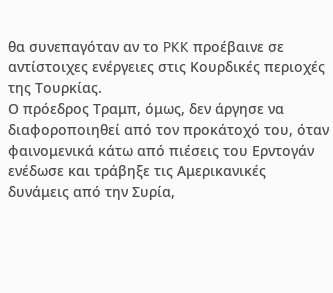θα συνεπαγόταν αν το PKK προέβαινε σε αντίστοιχες ενέργειες στις Κουρδικές περιοχές της Τουρκίας.
Ο πρόεδρος Τραμπ, όμως, δεν άργησε να διαφοροποιηθεί από τον προκάτοχό του, όταν φαινομενικά κάτω από πιέσεις του Ερντογάν ενέδωσε και τράβηξε τις Αμερικανικές δυνάμεις από την Συρία,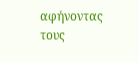αφήνοντας τους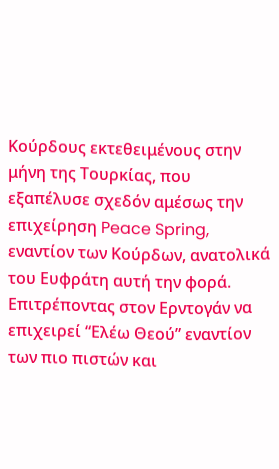Κούρδους εκτεθειμένους στην μήνη της Τουρκίας, που εξαπέλυσε σχεδόν αμέσως την επιχείρηση Peace Spring, εναντίον των Κούρδων, ανατολικά του Ευφράτη αυτή την φορά.
Επιτρέποντας στον Ερντογάν να επιχειρεί “Ελέω Θεού” εναντίον των πιο πιστών και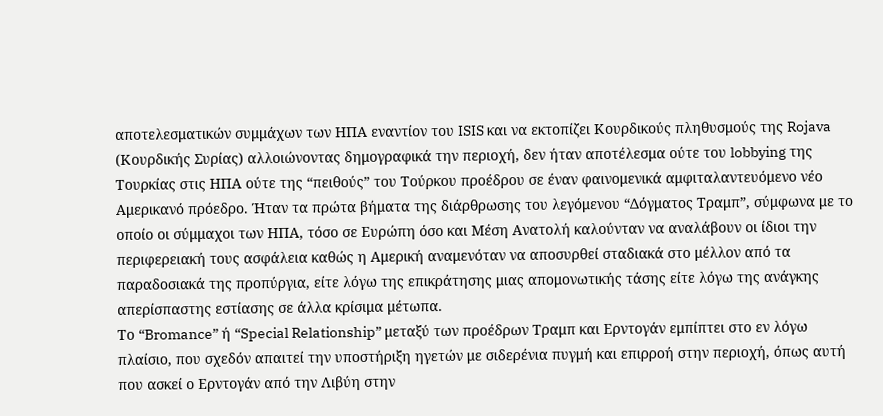αποτελεσματικών συμμάχων των ΗΠΑ εναντίον του ISIS και να εκτοπίζει Κουρδικούς πληθυσμούς της Rojava (Κουρδικής Συρίας) αλλοιώνοντας δημογραφικά την περιοχή, δεν ήταν αποτέλεσμα ούτε του lobbying της Τουρκίας στις ΗΠΑ ούτε της “πειθούς” του Τούρκου προέδρου σε έναν φαινομενικά αμφιταλαντευόμενο νέο Αμερικανό πρόεδρο. Ήταν τα πρώτα βήματα της διάρθρωσης του λεγόμενου “Δόγματος Τραμπ”, σύμφωνα με το οποίο οι σύμμαχοι των ΗΠΑ, τόσο σε Ευρώπη όσο και Μέση Ανατολή καλούνταν να αναλάβουν οι ίδιοι την περιφερειακή τους ασφάλεια καθώς η Αμερική αναμενόταν να αποσυρθεί σταδιακά στο μέλλον από τα παραδοσιακά της προπύργια, είτε λόγω της επικράτησης μιας απομονωτικής τάσης είτε λόγω της ανάγκης απερίσπαστης εστίασης σε άλλα κρίσιμα μέτωπα.
Το “Bromance” ή “Special Relationship” μεταξύ των προέδρων Τραμπ και Ερντογάν εμπίπτει στο εν λόγω πλαίσιο, που σχεδόν απαιτεί την υποστήριξη ηγετών με σιδερένια πυγμή και επιρροή στην περιοχή, όπως αυτή που ασκεί ο Ερντογάν από την Λιβύη στην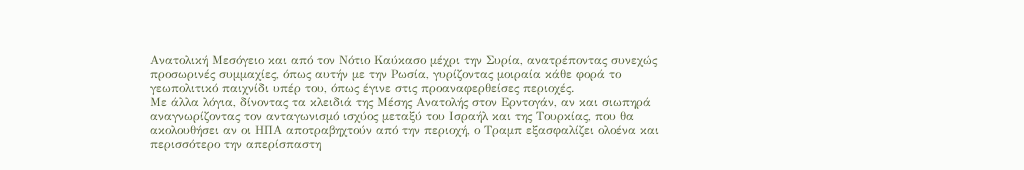Ανατολική Μεσόγειο και από τον Νότιο Καύκασο μέχρι την Συρία, ανατρέποντας συνεχώς προσωρινές συμμαχίες, όπως αυτήν με την Ρωσία, γυρίζοντας μοιραία κάθε φορά το γεωπολιτικό παιχνίδι υπέρ του, όπως έγινε στις προαναφερθείσες περιοχές.
Με άλλα λόγια, δίνοντας τα κλειδιά της Μέσης Ανατολής στον Ερντογάν, αν και σιωπηρά αναγνωρίζοντας τον ανταγωνισμό ισχύος μεταξύ του Ισραήλ και της Τουρκίας, που θα ακολουθήσει αν οι ΗΠΑ αποτραβηχτούν από την περιοχή, ο Τραμπ εξασφαλίζει ολοένα και περισσότερο την απερίσπαστη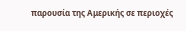παρουσία της Αμερικής σε περιοχές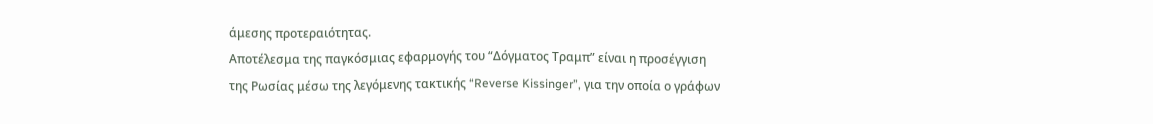άμεσης προτεραιότητας.
Αποτέλεσμα της παγκόσμιας εφαρμογής του “Δόγματος Τραμπ” είναι η προσέγγιση της Ρωσίας μέσω της λεγόμενης τακτικής “Reverse Kissinger”, για την οποία ο γράφων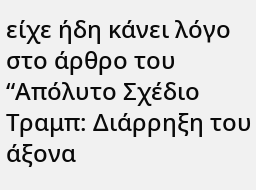είχε ήδη κάνει λόγο στο άρθρο του “Απόλυτο Σχέδιο Τραμπ: Διάρρηξη του άξονα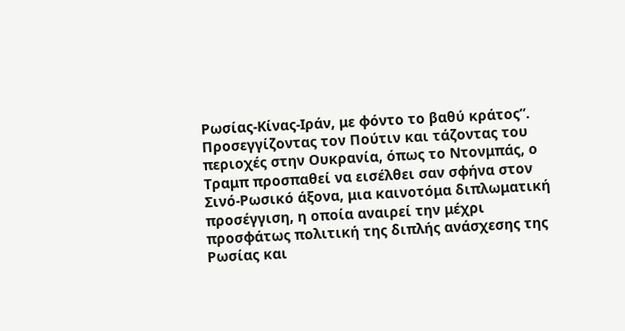Ρωσίας-Κίνας-Ιράν, με φόντο το βαθύ κράτος”. Προσεγγίζοντας τον Πούτιν και τάζοντας του περιοχές στην Ουκρανία, όπως το Ντονμπάς, ο Τραμπ προσπαθεί να εισέλθει σαν σφήνα στον Σινό-Ρωσικό άξονα, μια καινοτόμα διπλωματική προσέγγιση, η οποία αναιρεί την μέχρι προσφάτως πολιτική της διπλής ανάσχεσης της Ρωσίας και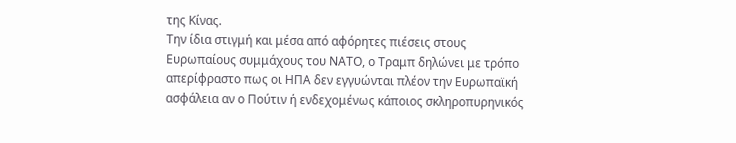της Κίνας.
Την ίδια στιγμή και μέσα από αφόρητες πιέσεις στους Ευρωπαίους συμμάχους του ΝΑΤΟ, ο Τραμπ δηλώνει με τρόπο απερίφραστο πως οι ΗΠΑ δεν εγγυώνται πλέον την Ευρωπαϊκή ασφάλεια αν ο Πούτιν ή ενδεχομένως κάποιος σκληροπυρηνικός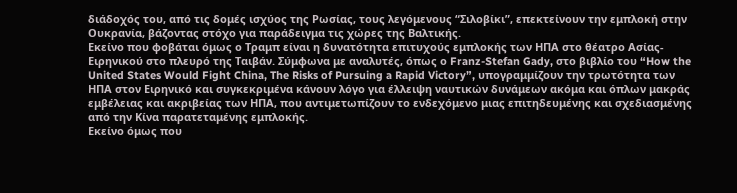διάδοχός του, από τις δομές ισχύος της Ρωσίας, τους λεγόμενους “Σιλοβίκι”, επεκτείνουν την εμπλοκή στην Ουκρανία, βάζοντας στόχο για παράδειγμα τις χώρες της Βαλτικής.
Εκείνο που φοβάται όμως ο Τραμπ είναι η δυνατότητα επιτυχούς εμπλοκής των ΗΠΑ στο θέατρο Ασίας-Ειρηνικού στο πλευρό της Ταιβάν. Σύμφωνα με αναλυτές, όπως ο Franz-Stefan Gady, στο βιβλίο του “How the United States Would Fight China, The Risks of Pursuing a Rapid Victory”, υπογραμμίζουν την τρωτότητα των ΗΠΑ στον Ειρηνικό και συγκεκριμένα κάνουν λόγο για έλλειψη ναυτικών δυνάμεων ακόμα και όπλων μακράς εμβέλειας και ακριβείας των ΗΠΑ, που αντιμετωπίζουν το ενδεχόμενο μιας επιτηδευμένης και σχεδιασμένης από την Κίνα παρατεταμένης εμπλοκής.
Εκείνο όμως που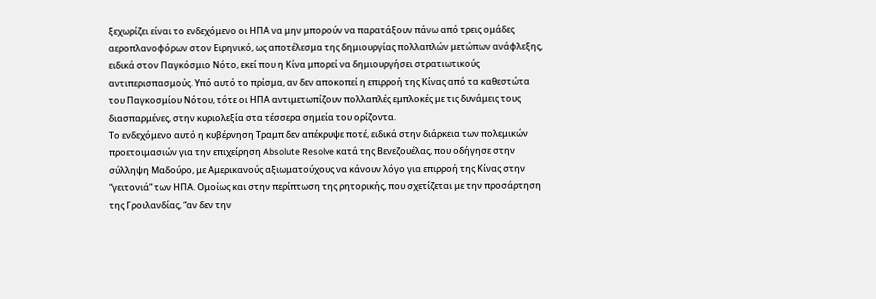ξεχωρίζει είναι το ενδεχόμενο οι ΗΠΑ να μην μπορούν να παρατάξουν πάνω από τρεις ομάδες αεροπλανοφόρων στον Ειρηνικό, ως αποτέλεσμα της δημιουργίας πολλαπλών μετώπων ανάφλεξης, ειδικά στον Παγκόσμιο Νότο, εκεί που η Κίνα μπορεί να δημιουργήσει στρατιωτικούς αντιπερισπασμούς. Υπό αυτό το πρίσμα, αν δεν αποκοπεί η επιρροή της Κίνας από τα καθεστώτα του Παγκοσμίου Νότου, τότε οι ΗΠΑ αντιμετωπίζουν πολλαπλές εμπλοκές με τις δυνάμεις τους διασπαρμένες, στην κυριολεξία στα τέσσερα σημεία του ορίζοντα.
Το ενδεχόμενο αυτό η κυβέρνηση Τραμπ δεν απέκρυψε ποτέ, ειδικά στην διάρκεια των πολεμικών προετοιμασιών για την επιχείρηση Absolute Resolve κατά της Βενεζουέλας, που οδήγησε στην σύλληψη Μαδούρο, με Αμερικανούς αξιωματούχους να κάνουν λόγο για επιρροή της Κίνας στην “γειτονιά” των ΗΠΑ. Ομοίως και στην περίπτωση της ρητορικής, που σχετίζεται με την προσάρτηση της Γροιλανδίας, “αν δεν την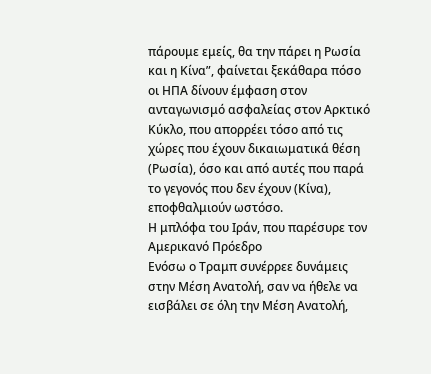πάρουμε εμείς, θα την πάρει η Ρωσία και η Κίνα”, φαίνεται ξεκάθαρα πόσο οι ΗΠΑ δίνουν έμφαση στον ανταγωνισμό ασφαλείας στον Αρκτικό Κύκλο, που απορρέει τόσο από τις χώρες που έχουν δικαιωματικά θέση (Ρωσία), όσο και από αυτές που παρά το γεγονός που δεν έχουν (Κίνα), εποφθαλμιούν ωστόσο.
Η μπλόφα του Ιράν, που παρέσυρε τον Αμερικανό Πρόεδρο
Ενόσω ο Τραμπ συνέρρεε δυνάμεις στην Μέση Ανατολή, σαν να ήθελε να εισβάλει σε όλη την Μέση Ανατολή,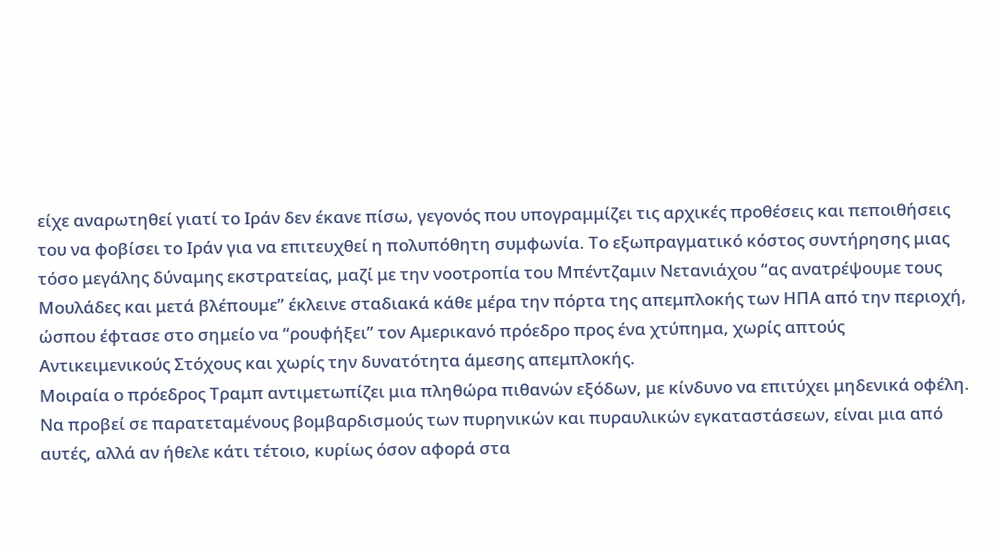είχε αναρωτηθεί γιατί το Ιράν δεν έκανε πίσω, γεγονός που υπογραμμίζει τις αρχικές προθέσεις και πεποιθήσεις του να φοβίσει το Ιράν για να επιτευχθεί η πολυπόθητη συμφωνία. Το εξωπραγματικό κόστος συντήρησης μιας τόσο μεγάλης δύναμης εκστρατείας, μαζί με την νοοτροπία του Μπέντζαμιν Νετανιάχου “ας ανατρέψουμε τους Μουλάδες και μετά βλέπουμε” έκλεινε σταδιακά κάθε μέρα την πόρτα της απεμπλοκής των ΗΠΑ από την περιοχή, ώσπου έφτασε στο σημείο να “ρουφήξει” τον Αμερικανό πρόεδρο προς ένα χτύπημα, χωρίς απτούς Αντικειμενικούς Στόχους και χωρίς την δυνατότητα άμεσης απεμπλοκής.
Μοιραία ο πρόεδρος Τραμπ αντιμετωπίζει μια πληθώρα πιθανών εξόδων, με κίνδυνο να επιτύχει μηδενικά οφέλη. Να προβεί σε παρατεταμένους βομβαρδισμούς των πυρηνικών και πυραυλικών εγκαταστάσεων, είναι μια από αυτές, αλλά αν ήθελε κάτι τέτοιο, κυρίως όσον αφορά στα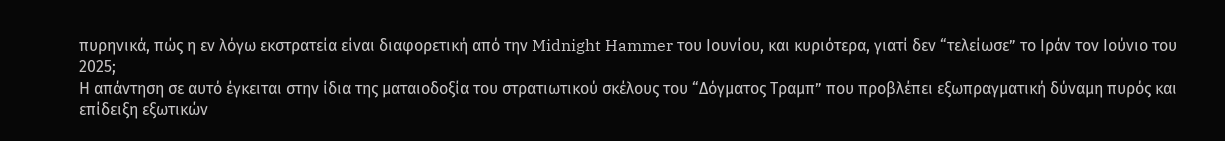πυρηνικά, πώς η εν λόγω εκστρατεία είναι διαφορετική από την Midnight Hammer του Ιουνίου, και κυριότερα, γιατί δεν “τελείωσε” το Ιράν τον Ιούνιο του 2025;
Η απάντηση σε αυτό έγκειται στην ίδια της ματαιοδοξία του στρατιωτικού σκέλους του “Δόγματος Τραμπ” που προβλέπει εξωπραγματική δύναμη πυρός και επίδειξη εξωτικών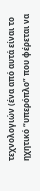τεχνολογιών (ένα από αυτά είναι το ηχητικό “υπερόπλο” που φέρεται να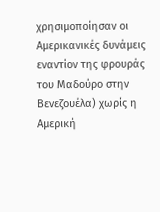χρησιμοποίησαν οι Αμερικανικές δυνάμεις εναντίον της φρουράς του Μαδούρο στην Βενεζουέλα) χωρίς η Αμερική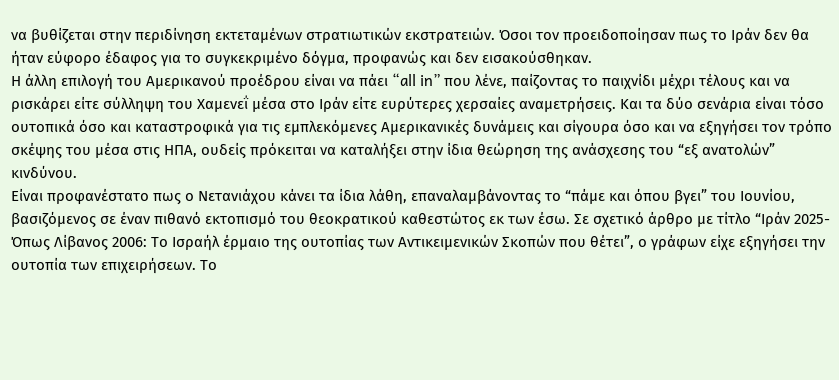να βυθίζεται στην περιδίνηση εκτεταμένων στρατιωτικών εκστρατειών. Όσοι τον προειδοποίησαν πως το Ιράν δεν θα ήταν εύφορο έδαφος για το συγκεκριμένο δόγμα, προφανώς και δεν εισακούσθηκαν.
Η άλλη επιλογή του Αμερικανού προέδρου είναι να πάει “all in” που λένε, παίζοντας το παιχνίδι μέχρι τέλους και να ρισκάρει είτε σύλληψη του Χαμενεΐ μέσα στο Ιράν είτε ευρύτερες χερσαίες αναμετρήσεις. Και τα δύο σενάρια είναι τόσο ουτοπικά όσο και καταστροφικά για τις εμπλεκόμενες Αμερικανικές δυνάμεις και σίγουρα όσο και να εξηγήσει τον τρόπο σκέψης του μέσα στις ΗΠΑ, ουδείς πρόκειται να καταλήξει στην ίδια θεώρηση της ανάσχεσης του “εξ ανατολών” κινδύνου.
Είναι προφανέστατο πως ο Νετανιάχου κάνει τα ίδια λάθη, επαναλαμβάνοντας το “πάμε και όπου βγει” του Ιουνίου, βασιζόμενος σε έναν πιθανό εκτοπισμό του θεοκρατικού καθεστώτος εκ των έσω. Σε σχετικό άρθρο με τίτλο “Ιράν 2025-Όπως Λίβανος 2006: Το Ισραήλ έρμαιο της ουτοπίας των Αντικειμενικών Σκοπών που θέτει”, ο γράφων είχε εξηγήσει την ουτοπία των επιχειρήσεων. Το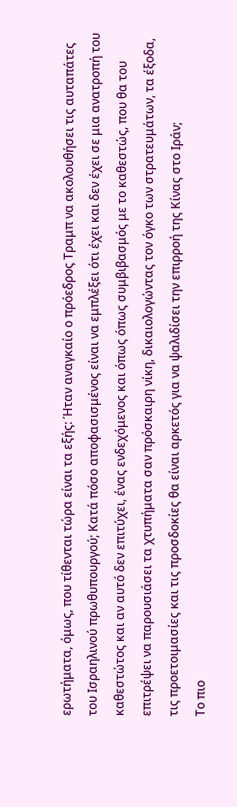ερωτήματα, όμως, που τίθενται τώρα είναι τα εξής: Ήταν αναγκαίο ο πρόεδρος Τραμπ να ακολουθήσει τις αυταπάτες του Ισραηλινού πρωθυπουργού; Κατά πόσο αποφασισμένος είναι να εμπλέξει ότι έχει και δεν έχει σε μια ανατροπή του καθεστώτος και αν αυτό δεν επιτύχει, ένας ενδεχόμενος και όπως όπως συμβιβασμός με το καθεστώς, που θα του επιτρέψει να παρουσιάσει τα χτυπήματα σαν πρόσκαιρη νίκη, δικαιολογώντας τον όγκο των στρατευμάτων, τα έξοδα, τις προετοιμασίες και τις προσδοκίες θα είναι αρκετός για να ψαλιδίσει την επιρροή της Κίνας στο Ιράν;
Το πιο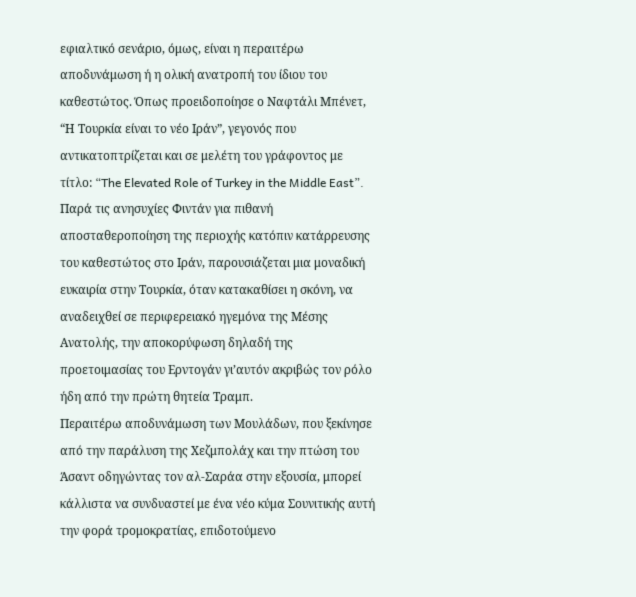εφιαλτικό σενάριο, όμως, είναι η περαιτέρω αποδυνάμωση ή η ολική ανατροπή του ίδιου του καθεστώτος. Όπως προειδοποίησε ο Ναφτάλι Μπένετ, “Η Τουρκία είναι το νέο Ιράν”, γεγονός που αντικατοπτρίζεται και σε μελέτη του γράφοντος με τίτλο: “The Elevated Role of Turkey in the Middle East”. Παρά τις ανησυχίες Φιντάν για πιθανή αποσταθεροποίηση της περιοχής κατόπιν κατάρρευσης του καθεστώτος στο Ιράν, παρουσιάζεται μια μοναδική ευκαιρία στην Τουρκία, όταν κατακαθίσει η σκόνη, να αναδειχθεί σε περιφερειακό ηγεμόνα της Μέσης Ανατολής, την αποκορύφωση δηλαδή της προετοιμασίας του Ερντογάν γι’αυτόν ακριβώς τον ρόλο ήδη από την πρώτη θητεία Τραμπ.
Περαιτέρω αποδυνάμωση των Μουλάδων, που ξεκίνησε από την παράλυση της Χεζμπολάχ και την πτώση του Άσαντ οδηγώντας τον αλ-Σαράα στην εξουσία, μπορεί κάλλιστα να συνδυαστεί με ένα νέο κύμα Σουνιτικής αυτή την φορά τρομοκρατίας, επιδοτούμενο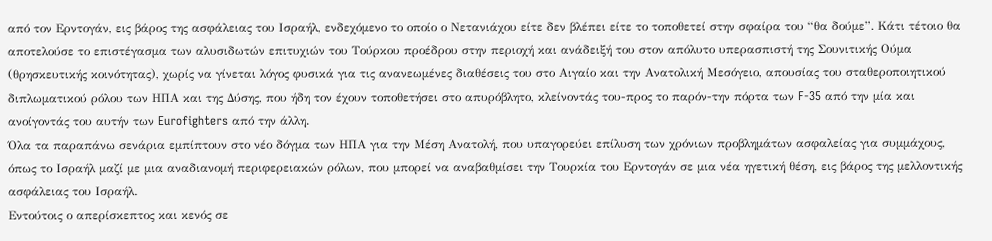από τον Ερντογάν, εις βάρος της ασφάλειας του Ισραήλ, ενδεχόμενο το οποίο ο Νετανιάχου είτε δεν βλέπει είτε το τοποθετεί στην σφαίρα του “θα δούμε”. Κάτι τέτοιο θα αποτελούσε το επιστέγασμα των αλυσιδωτών επιτυχιών του Τούρκου προέδρου στην περιοχή και ανάδειξή του στον απόλυτο υπερασπιστή της Σουνιτικής Ούμα (θρησκευτικής κοινότητας), χωρίς να γίνεται λόγος φυσικά για τις ανανεωμένες διαθέσεις του στο Αιγαίο και την Ανατολική Μεσόγειο, απουσίας του σταθεροποιητικού διπλωματικού ρόλου των ΗΠΑ και της Δύσης, που ήδη τον έχουν τοποθετήσει στο απυρόβλητο, κλείνοντάς του-προς το παρόν-την πόρτα των F-35 από την μία και ανοίγοντάς του αυτήν των Eurofighters από την άλλη.
Όλα τα παραπάνω σενάρια εμπίπτουν στο νέο δόγμα των ΗΠΑ για την Μέση Ανατολή, που υπαγορεύει επίλυση των χρόνιων προβλημάτων ασφαλείας για συμμάχους, όπως το Ισραήλ μαζί με μια αναδιανομή περιφερειακών ρόλων, που μπορεί να αναβαθμίσει την Τουρκία του Ερντογάν σε μια νέα ηγετική θέση, εις βάρος της μελλοντικής ασφάλειας του Ισραήλ.
Εντούτοις ο απερίσκεπτος και κενός σε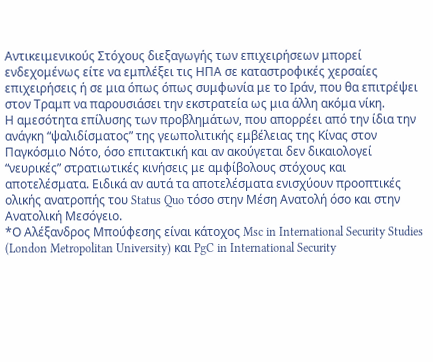Αντικειμενικούς Στόχους διεξαγωγής των επιχειρήσεων μπορεί ενδεχομένως είτε να εμπλέξει τις ΗΠΑ σε καταστροφικές χερσαίες επιχειρήσεις ή σε μια όπως όπως συμφωνία με το Ιράν, που θα επιτρέψει στον Τραμπ να παρουσιάσει την εκστρατεία ως μια άλλη ακόμα νίκη.
Η αμεσότητα επίλυσης των προβλημάτων, που απορρέει από την ίδια την ανάγκη “ψαλιδίσματος” της γεωπολιτικής εμβέλειας της Κίνας στον Παγκόσμιο Νότο, όσο επιτακτική και αν ακούγεται δεν δικαιολογεί “νευρικές” στρατιωτικές κινήσεις με αμφίβολους στόχους και αποτελέσματα. Ειδικά αν αυτά τα αποτελέσματα ενισχύουν προοπτικές ολικής ανατροπής του Status Quo τόσο στην Μέση Ανατολή όσο και στην Ανατολική Μεσόγειο.
*Ο Αλέξανδρος Μπούφεσης είναι κάτοχος Msc in International Security Studies (London Metropolitan University) και PgC in International Security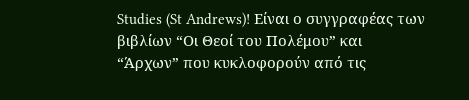Studies (St Andrews)! Είναι ο συγγραφέας των βιβλίων “Οι Θεοί του Πολέμου” και “Άρχων” που κυκλοφορούν από τις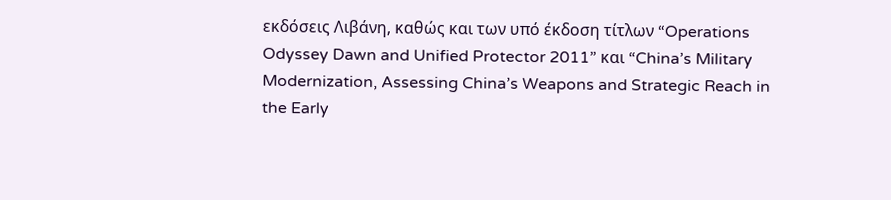εκδόσεις Λιβάνη, καθώς και των υπό έκδοση τίτλων “Operations Odyssey Dawn and Unified Protector 2011” και “China’s Military Modernization, Assessing China’s Weapons and Strategic Reach in the Early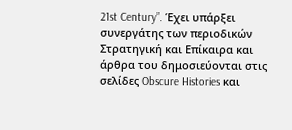21st Century”. Έχει υπάρξει συνεργάτης των περιοδικών Στρατηγική και Επίκαιρα και άρθρα του δημοσιεύονται στις σελίδες Obscure Histories και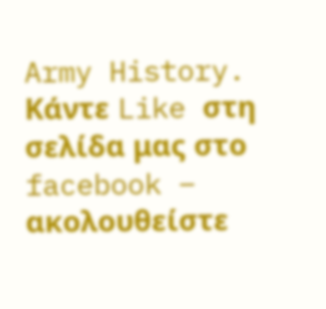Army History.
Κάντε Like στη σελίδα μας στο facebook – ακολουθείστε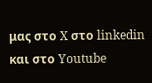μας στο X στο linkedin και στο Youtube